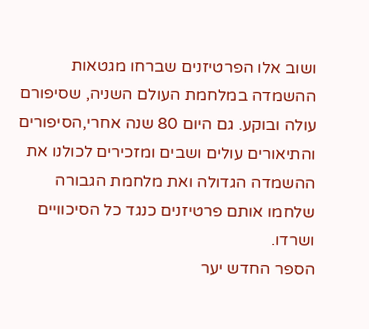ושוב אלו הפרטיזנים שברחו מגטאות ההשמדה במלחמת העולם השניה, שסיפורם עולה ובוקע. גם היום 80 שנה אחרי,הסיפורים והתיאורים עולים ושבים ומזכירים לכולנו את ההשמדה הגדולה ואת מלחמת הגבורה שלחמו אותם פרטיזנים כנגד כל הסיכוויים ושרדו.
הספר החדש יער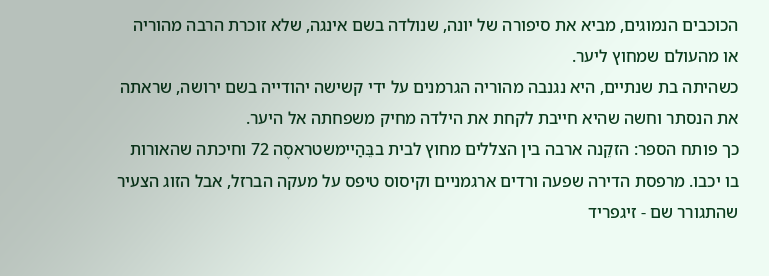הכוכבים הנמוגים, מביא את סיפורה של יונה, שנולדה בשם אינגה, שלא זוכרת הרבה מהוריה או מהעולם שמחוץ ליער.
כשהיתה בת שנתיים, היא נגנבה מהוריה הגרמנים על ידי קשישה יהודייה בשם ירושה, שראתה את הנסתר וחשה שהיא חייבת לקחת את הילדה מחיק משפחתה אל היער.
כך פותח הספר: הזקֵנה ארבה בין הצללים מחוץ לבית בבֵּהַיימשטראסֶה 72 וחיכתה שהאורות בו יכבו. מרפסת הדירה שפעה ורדים ארגמניים וקיסוס טיפס על מעקה הברזל, אבל הזוג הצעיר שהתגורר שם - זיגפריד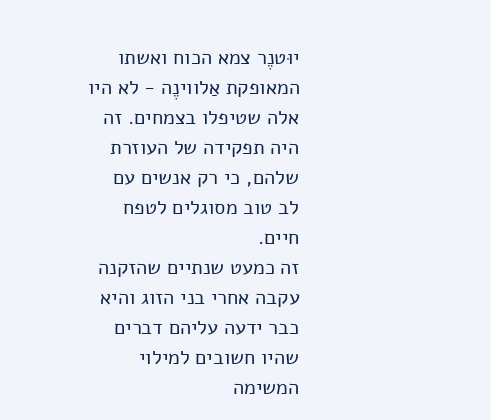יוּטנֶר צמא הכוח ואשתו המאופקת אַלווינֶה - לא היו אלה שטיפלו בצמחים. זה היה תפקידה של העוזרת שלהם, כי רק אנשים עם לב טוב מסוגלים לטפח חיים.
זה כמעט שנתיים שהזקנה עקבה אחרי בני הזוג והיא כבר ידעה עליהם דברים שהיו חשובים למילוי המשימה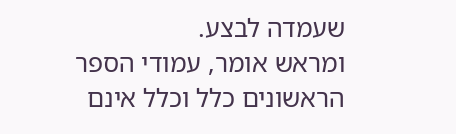שעמדה לבצע.
ומראש אומר, עמודי הספר הראשונים כלל וכלל אינם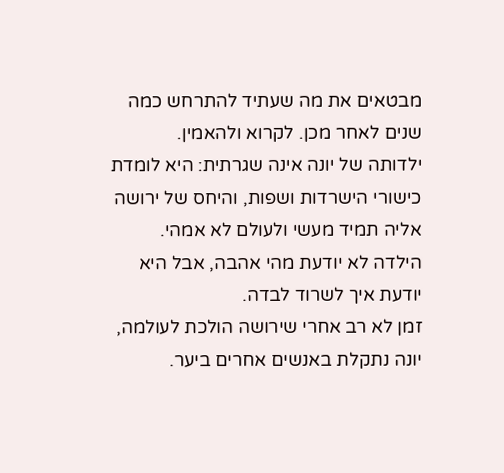מבטאים את מה שעתיד להתרחש כמה שנים לאחר מכן. לקרוא ולהאמין.
ילדותה של יונה אינה שגרתית: היא לומדת כישורי הישרדות ושפות, והיחס של ירושה אליה תמיד מעשי ולעולם לא אמהי. הילדה לא יודעת מהי אהבה, אבל היא יודעת איך לשרוד לבדה.
זמן לא רב אחרי שירושה הולכת לעולמה, יונה נתקלת באנשים אחרים ביער.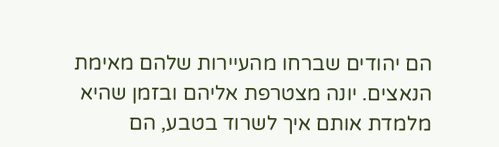הם יהודים שברחו מהעיירות שלהם מאימת הנאצים. יונה מצטרפת אליהם ובזמן שהיא מלמדת אותם איך לשרוד בטבע, הם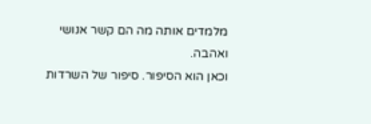מלמדים אותה מה הם קשר אנושי ואהבה.
וכאן הוא הסיפור. סיפור של השרדות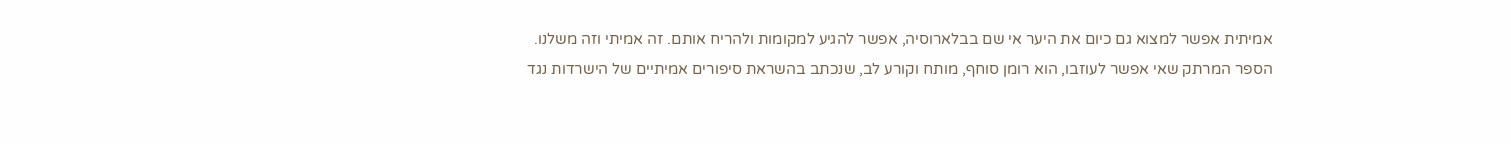אמיתית אפשר למצוא גם כיום את היער אי שם בבלארוסיה, אפשר להגיע למקומות ולהריח אותם. זה אמיתי וזה משלנו.
הספר המרתק שאי אפשר לעוזבו, הוא רומן סוחף, מותח וקורע לב, שנכתב בהשראת סיפורים אמיתיים של הישרדות נגד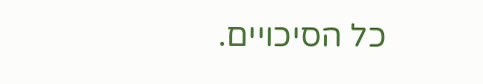כל הסיכויים.